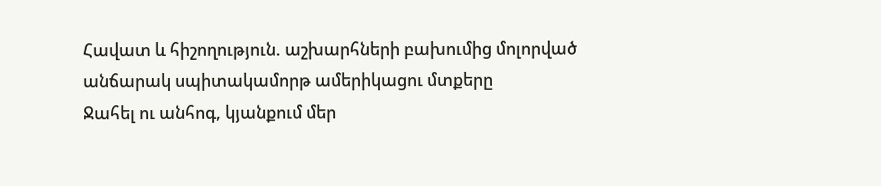Հավատ և հիշողություն. աշխարհների բախումից մոլորված անճարակ սպիտակամորթ ամերիկացու մտքերը
Ջահել ու անհոգ, կյանքում մեր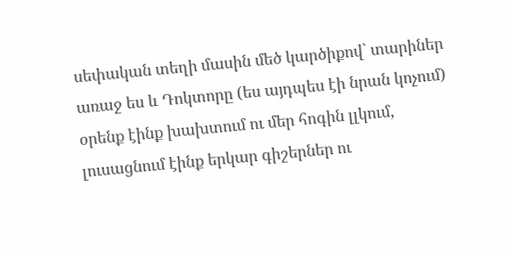սեփական տեղի մասին մեծ կարծիքով` տարիներ առաջ ես և Դոկտորը (ես այդպես էի նրան կոչում) օրենք էինք խախտում ու մեր հոգին լլկում, լուսացնում էինք երկար գիշերներ ու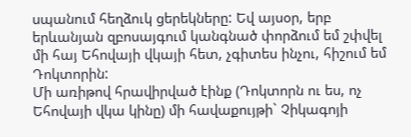սպանում հեղձուկ ցերեկները: Եվ այսօր, երբ երևանյան զբոսայգում կանգնած փորձում եմ շփվել մի հայ Եհովայի վկայի հետ, չգիտես ինչու, հիշում եմ Դոկտորին:
Մի առիթով հրավիրված էինք (Դոկտորն ու ես, ոչ Եհովայի վկա կինը) մի հավաքույթի` Չիկագոյի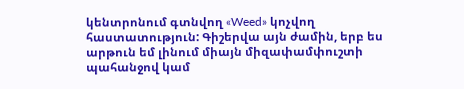կենտրոնում գտնվող «Weed» կոչվող հաստատություն: Գիշերվա այն ժամին, երբ ես արթուն եմ լինում միայն միզափամփուշտի պահանջով կամ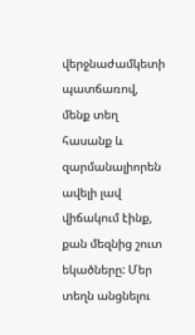վերջնաժամկետի պատճառով, մենք տեղ հասանք և զարմանալիորեն ավելի լավ վիճակում էինք, քան մեզնից շուտ եկածները: Մեր տեղն անցնելու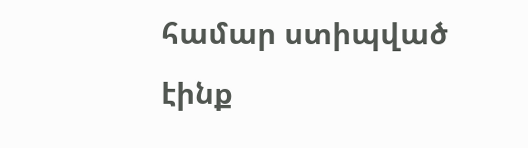համար ստիպված էինք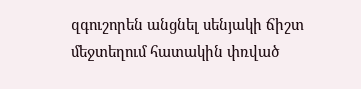զգուշորեն անցնել սենյակի ճիշտ մեջտեղում հատակին փռված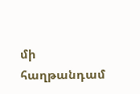մի հաղթանդամ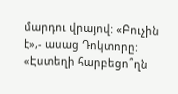մարդու վրայով: «Բուչին է»,- ասաց Դոկտորը: «Էստեղի հարբեցո՞ղն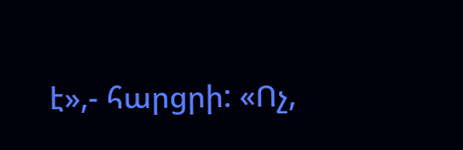է»,- հարցրի: «Ոչ,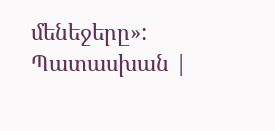մենեջերը»: Պատասխան |